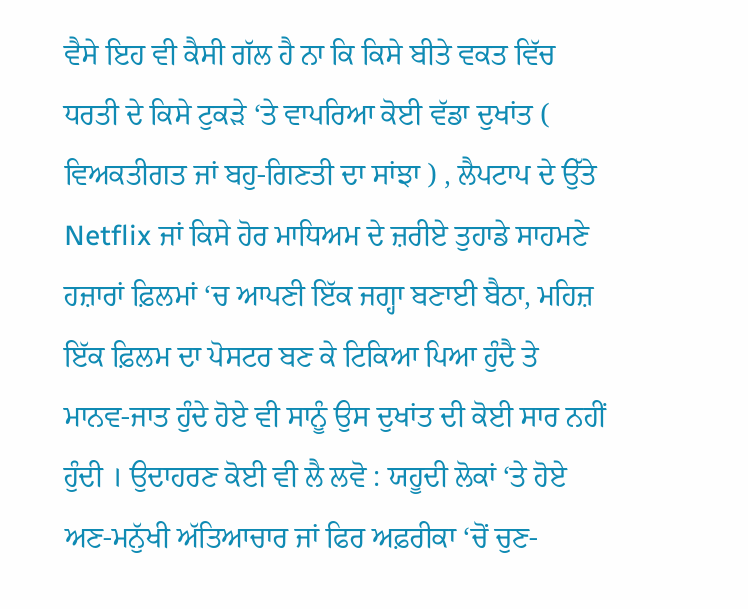ਵੈਸੇ ਇਹ ਵੀ ਕੈਸੀ ਗੱਲ ਹੈ ਨਾ ਕਿ ਕਿਸੇ ਬੀਤੇ ਵਕਤ ਵਿੱਚ ਧਰਤੀ ਦੇ ਕਿਸੇ ਟੁਕੜੇ ‘ਤੇ ਵਾਪਰਿਆ ਕੋਈ ਵੱਡਾ ਦੁਖਾਂਤ ( ਵਿਅਕਤੀਗਤ ਜਾਂ ਬਹੁ-ਗਿਣਤੀ ਦਾ ਸਾਂਝਾ ) , ਲੈਪਟਾਪ ਦੇ ਉੱਤੇ Netflix ਜਾਂ ਕਿਸੇ ਹੋਰ ਮਾਧਿਅਮ ਦੇ ਜ਼ਰੀਏ ਤੁਹਾਡੇ ਸਾਹਮਣੇ ਹਜ਼ਾਰਾਂ ਫ਼ਿਲਮਾਂ ‘ਚ ਆਪਣੀ ਇੱਕ ਜਗ੍ਹਾ ਬਣਾਈ ਬੈਠਾ, ਮਹਿਜ਼ ਇੱਕ ਫ਼ਿਲਮ ਦਾ ਪੋਸਟਰ ਬਣ ਕੇ ਟਿਕਿਆ ਪਿਆ ਹੁੰਦੈ ਤੇ ਮਾਨਵ-ਜਾਤ ਹੁੰਦੇ ਹੋਏ ਵੀ ਸਾਨੂੰ ਉਸ ਦੁਖਾਂਤ ਦੀ ਕੋਈ ਸਾਰ ਨਹੀਂ ਹੁੰਦੀ । ਉਦਾਹਰਣ ਕੋਈ ਵੀ ਲੈ ਲਵੋ : ਯਹੂਦੀ ਲੋਕਾਂ ‘ਤੇ ਹੋਏ ਅਣ-ਮਨੁੱਖੀ ਅੱਤਿਆਚਾਰ ਜਾਂ ਫਿਰ ਅਫ਼ਰੀਕਾ ‘ਚੋਂ ਚੁਣ-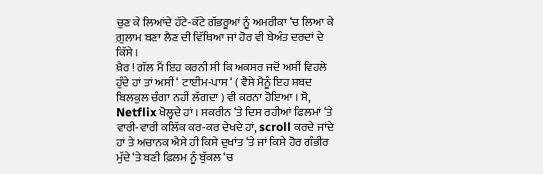ਚੁਣ ਕੇ ਲਿਆਂਦੇ ਹੱਟੇ-ਕੱਟੇ ਗੱਭਰੂਆਂ ਨੂੰ ਅਮਰੀਕਾ ‘ਚ ਲਿਆ ਕੇ ਗ਼ੁਲਾਮ ਬਣਾ ਲੈਣ ਦੀ ਵਿੱਥਿਆ ਜਾਂ ਹੋਰ ਵੀ ਬੇਅੰਤ ਦਰਦਾਂ ਦੇ ਕਿੱਸੇ ।
ਖ਼ੈਰ ! ਗੱਲ ਮੈਂ ਇਹ ਕਰਨੀ ਸੀ ਕਿ ਅਕਸਰ ਜਦੋਂ ਅਸੀਂ ਵਿਹਲੇ ਹੁੰਦੇ ਹਾਂ ਤਾਂ ਅਸੀਂ ‘ ਟਾਈਮ-ਪਾਸ ‘ ( ਵੈਸੇ ਮੈਨੂੰ ਇਹ ਸ਼ਬਦ ਬਿਲਕੁਲ ਚੰਗਾ ਨਹੀਂ ਲੱਗਦਾ ) ਵੀ ਕਰਨਾ ਹੋਇਆ । ਸੋ, Netflix ਖੋਲ੍ਹਦੇ ਹਾਂ । ਸਕਰੀਨ ‘ਤੇ ਦਿਸ ਰਹੀਆਂ ਫਿਲਮਾਂ ‘ਤੇ ਵਾਰੀ-ਵਾਰੀ ਕਲਿੱਕ ਕਰ-ਕਰ ਦੇਖਦੇ ਹਾਂ, scroll ਕਰਦੇ ਜਾਂਦੇ ਹਾਂ ਤੇ ਅਚਾਨਕ ਐਸੇ ਹੀ ਕਿਸੇ ਦੁਖਾਂਤ ‘ਤੇ ਜਾਂ ਕਿਸੇ ਹੋਰ ਗੰਭੀਰ ਮੁੱਦੇ ‘ਤੇ ਬਣੀ ਫ਼ਿਲਮ ਨੂੰ ਬੁੱਕਲ ‘ਚ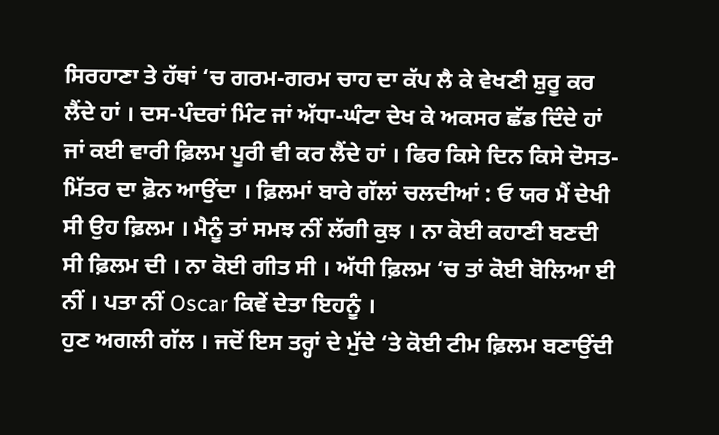ਸਿਰਹਾਣਾ ਤੇ ਹੱਥਾਂ ‘ਚ ਗਰਮ-ਗਰਮ ਚਾਹ ਦਾ ਕੱਪ ਲੈ ਕੇ ਵੇਖਣੀ ਸ਼ੁਰੂ ਕਰ ਲੈਂਦੇ ਹਾਂ । ਦਸ-ਪੰਦਰਾਂ ਮਿੰਟ ਜਾਂ ਅੱਧਾ-ਘੰਟਾ ਦੇਖ ਕੇ ਅਕਸਰ ਛੱਡ ਦਿੰਦੇ ਹਾਂ ਜਾਂ ਕਈ ਵਾਰੀ ਫ਼ਿਲਮ ਪੂਰੀ ਵੀ ਕਰ ਲੈਂਦੇ ਹਾਂ । ਫਿਰ ਕਿਸੇ ਦਿਨ ਕਿਸੇ ਦੋਸਤ-ਮਿੱਤਰ ਦਾ ਫ਼ੋਨ ਆਉਂਦਾ । ਫ਼ਿਲਮਾਂ ਬਾਰੇ ਗੱਲਾਂ ਚਲਦੀਆਂ : ਓ ਯਰ ਮੈਂ ਦੇਖੀ ਸੀ ਉਹ ਫ਼ਿਲਮ । ਮੈਨੂੰ ਤਾਂ ਸਮਝ ਨੀਂ ਲੱਗੀ ਕੁਝ । ਨਾ ਕੋਈ ਕਹਾਣੀ ਬਣਦੀ ਸੀ ਫ਼ਿਲਮ ਦੀ । ਨਾ ਕੋਈ ਗੀਤ ਸੀ । ਅੱਧੀ ਫ਼ਿਲਮ ‘ਚ ਤਾਂ ਕੋਈ ਬੋਲਿਆ ਈ ਨੀਂ । ਪਤਾ ਨੀਂ Oscar ਕਿਵੇਂ ਦੇਤਾ ਇਹਨੂੰ ।
ਹੁਣ ਅਗਲੀ ਗੱਲ । ਜਦੋਂ ਇਸ ਤਰ੍ਹਾਂ ਦੇ ਮੁੱਦੇ ‘ਤੇ ਕੋਈ ਟੀਮ ਫ਼ਿਲਮ ਬਣਾਉਂਦੀ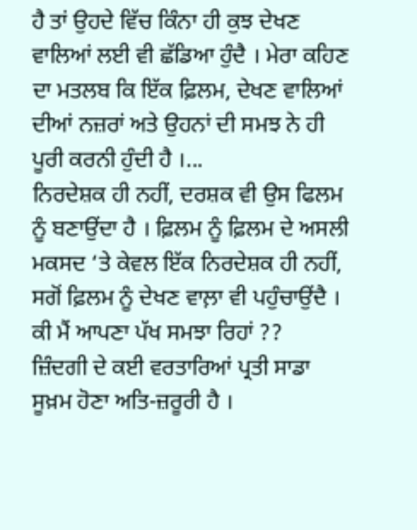ਹੈ ਤਾਂ ਉਹਦੇ ਵਿੱਚ ਕਿੰਨਾ ਹੀ ਕੁਝ ਦੇਖਣ ਵਾਲਿਆਂ ਲਈ ਵੀ ਛੱਡਿਆ ਹੁੰਦੈ । ਮੇਰਾ ਕਹਿਣ ਦਾ ਮਤਲਬ ਕਿ ਇੱਕ ਫ਼ਿਲਮ, ਦੇਖਣ ਵਾਲਿਆਂ ਦੀਆਂ ਨਜ਼ਰਾਂ ਅਤੇ ਉਹਨਾਂ ਦੀ ਸਮਝ ਨੇ ਹੀ ਪੂਰੀ ਕਰਨੀ ਹੁੰਦੀ ਹੈ ।...
ਨਿਰਦੇਸ਼ਕ ਹੀ ਨਹੀਂ, ਦਰਸ਼ਕ ਵੀ ਉਸ ਫਿਲਮ ਨੂੰ ਬਣਾਉਂਦਾ ਹੈ । ਫ਼ਿਲਮ ਨੂੰ ਫ਼ਿਲਮ ਦੇ ਅਸਲੀ ਮਕਸਦ ‘ਤੇ ਕੇਵਲ ਇੱਕ ਨਿਰਦੇਸ਼ਕ ਹੀ ਨਹੀਂ, ਸਗੋਂ ਫ਼ਿਲਮ ਨੂੰ ਦੇਖਣ ਵਾਲ਼ਾ ਵੀ ਪਹੁੰਚਾਉਂਦੈ । ਕੀ ਮੈਂ ਆਪਣਾ ਪੱਖ ਸਮਝਾ ਰਿਹਾਂ ??
ਜ਼ਿੰਦਗੀ ਦੇ ਕਈ ਵਰਤਾਰਿਆਂ ਪ੍ਰਤੀ ਸਾਡਾ ਸੂਖ਼ਮ ਹੋਣਾ ਅਤਿ-ਜ਼ਰੂਰੀ ਹੈ ।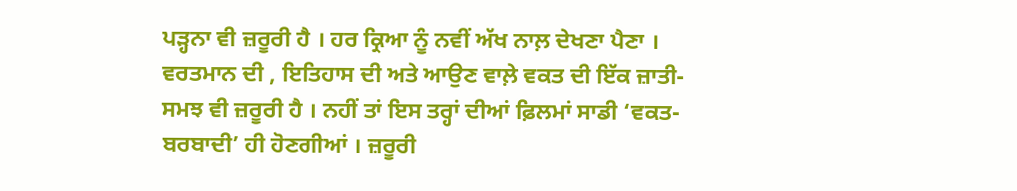ਪੜ੍ਹਨਾ ਵੀ ਜ਼ਰੂਰੀ ਹੈ । ਹਰ ਕ੍ਰਿਆ ਨੂੰ ਨਵੀਂ ਅੱਖ ਨਾਲ਼ ਦੇਖਣਾ ਪੈਣਾ । ਵਰਤਮਾਨ ਦੀ , ਇਤਿਹਾਸ ਦੀ ਅਤੇ ਆਉਣ ਵਾਲ਼ੇ ਵਕਤ ਦੀ ਇੱਕ ਜ਼ਾਤੀ-ਸਮਝ ਵੀ ਜ਼ਰੂਰੀ ਹੈ । ਨਹੀਂ ਤਾਂ ਇਸ ਤਰ੍ਹਾਂ ਦੀਆਂ ਫ਼ਿਲਮਾਂ ਸਾਡੀ ‘ਵਕਤ-ਬਰਬਾਦੀ’ ਹੀ ਹੋਣਗੀਆਂ । ਜ਼ਰੂਰੀ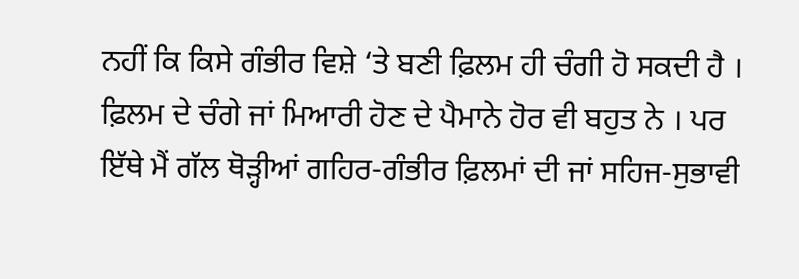ਨਹੀਂ ਕਿ ਕਿਸੇ ਗੰਭੀਰ ਵਿਸ਼ੇ ‘ਤੇ ਬਣੀ ਫ਼ਿਲਮ ਹੀ ਚੰਗੀ ਹੋ ਸਕਦੀ ਹੈ । ਫ਼ਿਲਮ ਦੇ ਚੰਗੇ ਜਾਂ ਮਿਆਰੀ ਹੋਣ ਦੇ ਪੈਮਾਨੇ ਹੋਰ ਵੀ ਬਹੁਤ ਨੇ । ਪਰ ਇੱਥੇ ਮੈਂ ਗੱਲ ਥੋੜ੍ਹੀਆਂ ਗਹਿਰ-ਗੰਭੀਰ ਫ਼ਿਲਮਾਂ ਦੀ ਜਾਂ ਸਹਿਜ-ਸੁਭਾਵੀ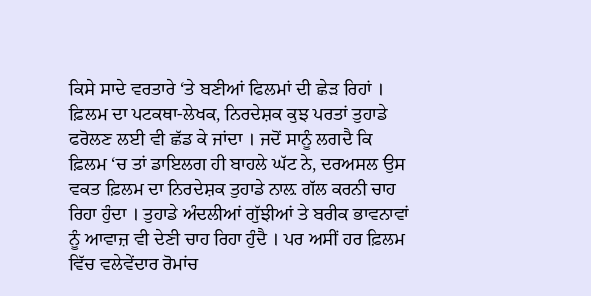ਕਿਸੇ ਸਾਦੇ ਵਰਤਾਰੇ ‘ਤੇ ਬਣੀਆਂ ਫਿਲਮਾਂ ਦੀ ਛੇੜ ਰਿਹਾਂ । ਫ਼ਿਲਮ ਦਾ ਪਟਕਥਾ-ਲੇਖਕ, ਨਿਰਦੇਸ਼ਕ ਕੁਝ ਪਰਤਾਂ ਤੁਹਾਡੇ ਫਰੋਲਣ ਲਈ ਵੀ ਛੱਡ ਕੇ ਜਾਂਦਾ । ਜਦੋਂ ਸਾਨੂੰ ਲਗਦੈ ਕਿ ਫ਼ਿਲਮ ‘ਚ ਤਾਂ ਡਾਇਲਗ ਹੀ ਬਾਹਲੇ ਘੱਟ ਨੇ, ਦਰਅਸਲ ਉਸ ਵਕਤ ਫ਼ਿਲਮ ਦਾ ਨਿਰਦੇਸ਼ਕ ਤੁਹਾਡੇ ਨਾਲ਼ ਗੱਲ ਕਰਨੀ ਚਾਹ ਰਿਹਾ ਹੁੰਦਾ । ਤੁਹਾਡੇ ਅੰਦਲੀਆਂ ਗੁੱਝੀਆਂ ਤੇ ਬਰੀਕ ਭਾਵਨਾਵਾਂ ਨੂੰ ਆਵਾਜ਼ ਵੀ ਦੇਣੀ ਚਾਹ ਰਿਹਾ ਹੁੰਦੈ । ਪਰ ਅਸੀਂ ਹਰ ਫ਼ਿਲਮ ਵਿੱਚ ਵਲੇਵੇਂਦਾਰ ਰੋਮਾਂਚ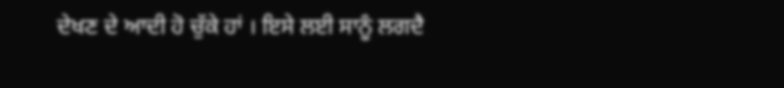ਦੇਖਣ ਦੇ ਆਦੀ ਹੋ ਚੁੱਕੇ ਹਾਂ । ਇਸੇ ਲਈ ਸਾਨੂੰ ਲਗਦੈ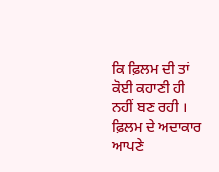ਕਿ ਫ਼ਿਲਮ ਦੀ ਤਾਂ ਕੋਈ ਕਹਾਣੀ ਹੀ ਨਹੀਂ ਬਣ ਰਹੀ । ਫ਼ਿਲਮ ਦੇ ਅਦਾਕਾਰ ਆਪਣੇ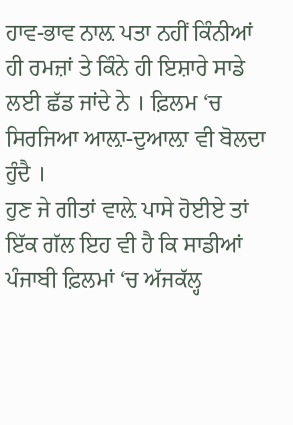ਹਾਵ-ਭਾਵ ਨਾਲ਼ ਪਤਾ ਨਹੀਂ ਕਿੰਨੀਆਂ ਹੀ ਰਮਜ਼ਾਂ ਤੇ ਕਿੰਨੇ ਹੀ ਇਸ਼ਾਰੇ ਸਾਡੇ ਲਈ ਛੱਡ ਜਾਂਦੇ ਨੇ । ਫ਼ਿਲਮ ‘ਚ ਸਿਰਜਿਆ ਆਲ਼ਾ-ਦੁਆਲ਼ਾ ਵੀ ਬੋਲਦਾ ਹੁੰਦੈ ।
ਹੁਣ ਜੇ ਗੀਤਾਂ ਵਾਲ਼ੇ ਪਾਸੇ ਹੋਈਏ ਤਾਂ ਇੱਕ ਗੱਲ ਇਹ ਵੀ ਹੈ ਕਿ ਸਾਡੀਆਂ ਪੰਜਾਬੀ ਫ਼ਿਲਮਾਂ ‘ਚ ਅੱਜਕੱਲ੍ਹ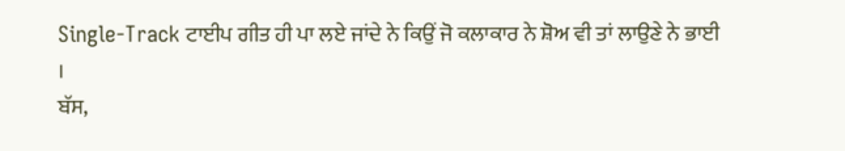Single-Track ਟਾਈਪ ਗੀਤ ਹੀ ਪਾ ਲਏ ਜਾਂਦੇ ਨੇ ਕਿਉਂ ਜੋ ਕਲਾਕਾਰ ਨੇ ਸ਼ੋਅ ਵੀ ਤਾਂ ਲਾਉਣੇ ਨੇ ਭਾਈ ।
ਬੱਸ,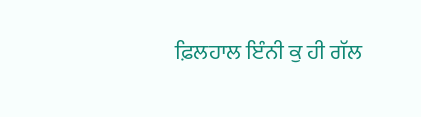ਫ਼ਿਲਹਾਲ ਇੰਨੀ ਕੁ ਹੀ ਗੱਲ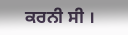ਕਰਨੀ ਸੀ ।